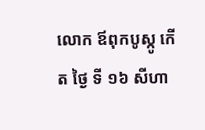លោក ឪពុកបូស្កូ កើត ថ្ងៃ ទី ១៦ សីហា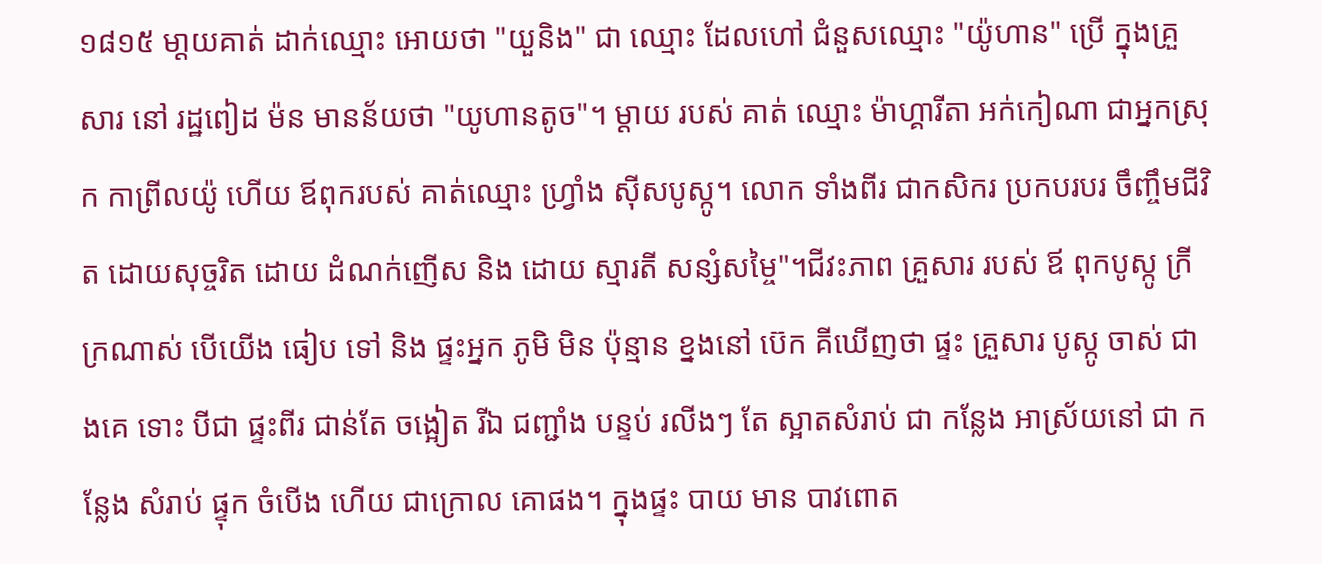១៨១៥ មា្តយគាត់ ដាក់ឈ្មោះ អោយថា "យួនិង" ជា ឈ្មោះ ដែលហៅ ជំនួសឈ្មោះ "យ៉ូហាន" ប្រើ ក្នុងគ្រួសារ នៅ រដ្ឋពៀដ ម៉ន មានន័យថា "យូហានតូច"។ ម្តាយ របស់ គាត់ ឈ្មោះ ម៉ាហ្គារីតា អក់កៀណា ជាអ្នកស្រុក កាព្រីលយ៉ូ ហើយ ឪពុករបស់ គាត់ឈ្មោះ ហ្រ្វាំង ស៊ីសបូស្កូ។ លោក ទាំងពីរ ជាកសិករ ប្រកបរបរ ចឹញ្ចឹមជីវិត ដោយសុច្ចរិត ដោយ ដំណក់ញើស និង ដោយ ស្មារតី សន្សំសម្ចៃ"។ជីវះភាព គ្រួសារ របស់ ឪ ពុកបូស្កូ ក្រីក្រណាស់ បើយើង ធៀប ទៅ និង ផ្ទះអ្នក ភូមិ មិន ប៉ុន្មាន ខ្នងនៅ ប៊េក គីឃើញថា ផ្ទះ គ្រួសារ បូស្កូ ចាស់ ជាងគេ ទោះ បីជា ផ្ទះពីរ ជាន់តែ ចង្អៀត រីឯ ជញ្ជាំង បន្ទប់ រលីងៗ តែ ស្អាតសំរាប់ ជា កន្លែង អាស្រ័យនៅ ជា កន្លែង សំរាប់ ផ្ទុក ចំបើង ហើយ ជាក្រោល គោផង។ ក្នុងផ្ទះ បាយ មាន បាវពោត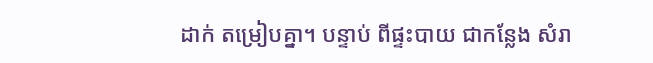ដាក់ តម្រៀបគ្នា។ បន្ទាប់ ពីផ្ទះបាយ ជាកន្លែង សំរា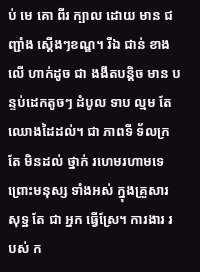ប់ មេ គោ ពីរ ក្បាល ដោយ មាន ជញ្ជាំង ស្តើងៗខណ្ឌ។ រីឯ ជាន់ ខាង លើ ហាក់ដូច ជា ងងឹតបន្តិច មាន បន្ទប់ដេកតូចៗ ដំបូល ទាប ល្មម តែ ឈោងដៃដល់។ ជា ភាពទី ទ័លក្រ តែ មិនដល់ ថ្នាក់ រហេមរហាមទេ ព្រោះមនុស្ស ទាំងអស់ ក្នុងគ្រួសារ សុទ្ឋ តែ ជា អ្នក ធ្វើស្រែ។ ការងារ របស់ ក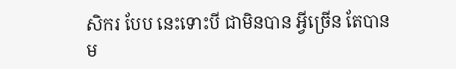សិករ បែប នេះទោះបី ជាមិនបាន អ្វីច្រើន តែបានម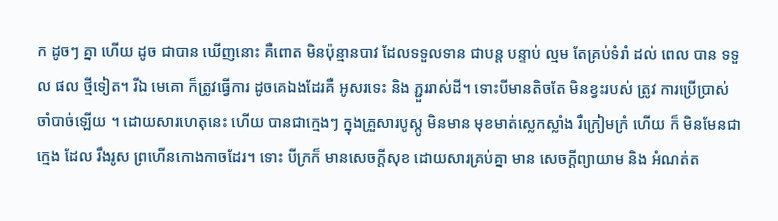ក ដូចៗ គ្នា ហើយ ដូច ជាបាន ឃើញនោះ គឺពោត មិនប៉ុន្មានបាវ ដែលទទួលទាន ជាបន្ត បន្ទាប់ ល្មម តែគ្រប់ទំរាំ ដល់ ពេល បាន ទទួល ផល ថ្មីទៀត។ រីឯ មេគោ ក៏ត្រូវធ្វើការ ដូចគេឯងដែរគឺ អូសរទេះ និង ភ្ជួររាស់ដី។ ទោះបីមានតិចតែ មិនខ្វះរបស់ ត្រូវ ការប្រើប្រាស់ ចាំបាច់ឡើយ ។ ដោយសារហេតុនេះ ហើយ បានជាក្មេងៗ ក្នុងគ្រួសារបូស្កូ មិនមាន មុខមាត់ស្លេកស្លាំង រឺក្រៀមក្រំ ហើយ ក៏ មិនមែនជាក្មេង ដែល រឹងរូស ព្រហើនកោងកាចដែរ។ ទោះ បីក្រក៏ មានសេចក្តីសុខ ដោយសារគ្រប់គ្នា មាន សេចក្តីព្យាយាម និង អំណត់ត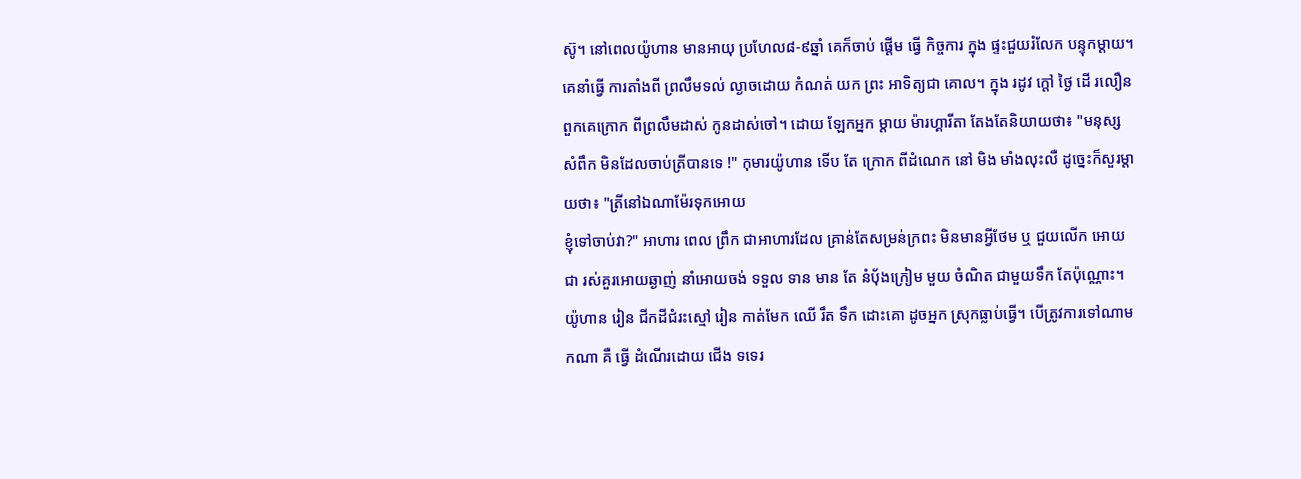ស៊ូ។ នៅពេលយ៉ូហាន មានអាយុ ប្រហែល៨-៩ឆ្នាំ គេក៏ចាប់ ផ្តើម ធ្វើ កិច្ចការ ក្នុង ផ្ទះជួយរំលែក បន្ទុកម្តាយ។ គេនាំធ្វើ ការតាំងពី ព្រលឹមទល់ ល្ងាចដោយ កំណត់ យក ព្រះ អាទិត្យជា គោល។ ក្នុង រដូវ ក្តៅ ថ្ងៃ ដើ រលឿន ពួកគេក្រោក ពីព្រលឹមដាស់ កូនដាស់ចៅ។ ដោយ ឡែកអ្នក ម្តាយ ម៉ារហ្គារីតា តែងតែនិយាយថា៖ "មនុស្ស សំពឹក មិនដែលចាប់ត្រីបានទេ !" កុមារយ៉ូហាន ទើប តែ ក្រោក ពីដំណេក នៅ មិង មាំងលុះលឺ ដូច្នេះក៏សួរម្តាយថា៖ "ត្រីនៅឯណាម៉ែរទុកអោយ
ខ្ញុំទៅចាប់វា?" អាហារ ពេល ព្រឹក ជាអាហារដែល គ្រាន់តែសម្រន់ក្រពះ មិនមានអ្វីថែម ឬ ជួយលើក អោយ ជា រស់គួរអោយឆ្ងាញ់ នាំអោយចង់ ទទួល ទាន មាន តែ នំប៉័ងក្រៀម មួយ ចំណិត ជាមួយទឹក តែប៉ុណ្ណោះ។ យ៉ូហាន រៀន ជីកដីជំរះស្មៅ រៀន កាត់មែក ឈើ រឹត ទឹក ដោះគោ ដូចអ្នក ស្រុកធ្លាប់ធ្វើ។ បើត្រូវការទៅណាមកណា គឺ ធ្វើ ដំណើរដោយ ជើង ទទេរ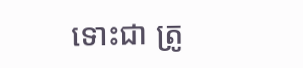ទោះជា ត្រូ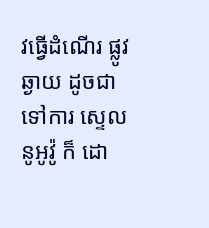វធ្វើដំណើរ ផ្លូវឆ្ងាយ ដូចជា ទៅការ ស្ទេលនូអូវ៉ូ ក៏ ដោ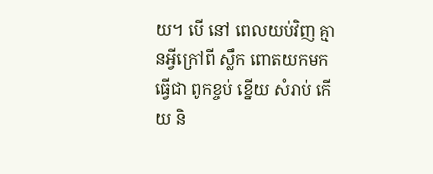យ។ បើ នៅ ពេលយប់វិញ គ្មានអ្វីក្រៅពី ស្លឹក ពោតយកមក ធ្វើជា ពូកខ្ចប់ ខ្នើយ សំរាប់ កើយ និ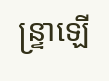ន្រ្ទាឡើ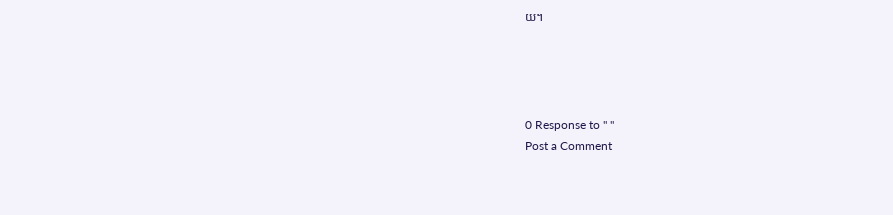យ។




0 Response to " "
Post a Comment